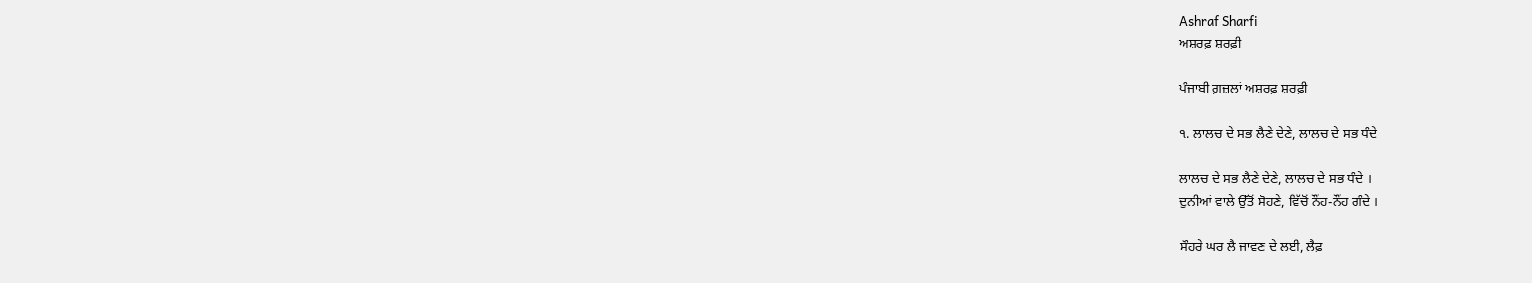Ashraf Sharfi
ਅਸ਼ਰਫ਼ ਸ਼ਰਫ਼ੀ

ਪੰਜਾਬੀ ਗ਼ਜ਼ਲਾਂ ਅਸ਼ਰਫ਼ ਸ਼ਰਫ਼ੀ

੧. ਲਾਲਚ ਦੇ ਸਭ ਲੈਣੇ ਦੇਣੇ, ਲਾਲਚ ਦੇ ਸਭ ਧੰਦੇ

ਲਾਲਚ ਦੇ ਸਭ ਲੈਣੇ ਦੇਣੇ, ਲਾਲਚ ਦੇ ਸਭ ਧੰਦੇ ।
ਦੁਨੀਆਂ ਵਾਲੇ ਉੱਤੋਂ ਸੋਹਣੇ, ਵਿੱਚੋਂ ਨੌਂਹ-ਨੌਂਹ ਗੰਦੇ ।

ਸੌਹਰੇ ਘਰ ਲੈ ਜਾਵਣ ਦੇ ਲਈ, ਲੈਫ਼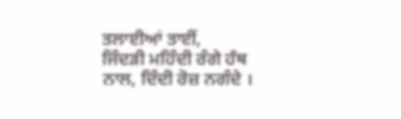ਤਲਾਈਆਂ ਤਾਈਂ,
ਜਿੰਦੜੀ ਮਹਿੰਦੀ ਰੰਗੇ ਹੱਥ ਨਾਲ, ਦਿੰਦੀ ਰੋਜ਼ ਨਗੰਦੇ ।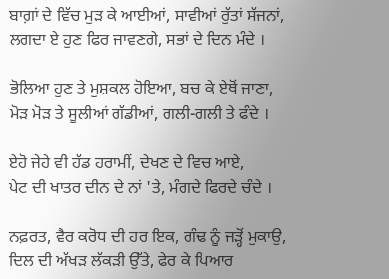ਬਾਗ਼ਾਂ ਦੇ ਵਿੱਚ ਮੁੜ ਕੇ ਆਈਆਂ, ਸਾਵੀਆਂ ਰੁੱਤਾਂ ਸੱਜਨਾਂ,
ਲਗਦਾ ਏ ਹੁਣ ਫਿਰ ਜਾਵਣਗੇ, ਸਭਾਂ ਦੇ ਦਿਨ ਮੰਦੇ ।

ਭੋਲਿਆ ਹੁਣ ਤੇ ਮੁਸ਼ਕਲ ਹੋਇਆ, ਬਚ ਕੇ ਏਥੋਂ ਜਾਣਾ,
ਮੋੜ ਮੋੜ ਤੇ ਸੂਲੀਆਂ ਗੱਡੀਆਂ, ਗਲੀ-ਗਲੀ ਤੇ ਫੰਦੇ ।

ਏਹੋ ਜੇਹੇ ਵੀ ਹੱਡ ਹਰਾਮੀਂ, ਦੇਖਣ ਦੇ ਵਿਚ ਆਏ,
ਪੇਟ ਦੀ ਖਾਤਰ ਦੀਨ ਦੇ ਨਾਂ 'ਤੇ, ਮੰਗਦੇ ਫਿਰਦੇ ਚੰਦੇ ।

ਨਫ਼ਰਤ, ਵੈਰ ਕਰੋਧ ਦੀ ਹਰ ਇਕ, ਗੰਢ ਨੂੰ ਜੜ੍ਹੋਂ ਮੁਕਾਉ,
ਦਿਲ ਦੀ ਅੱਖੜ ਲੱਕੜੀ ਉੱਤੇ, ਫੇਰ ਕੇ ਪਿਆਰ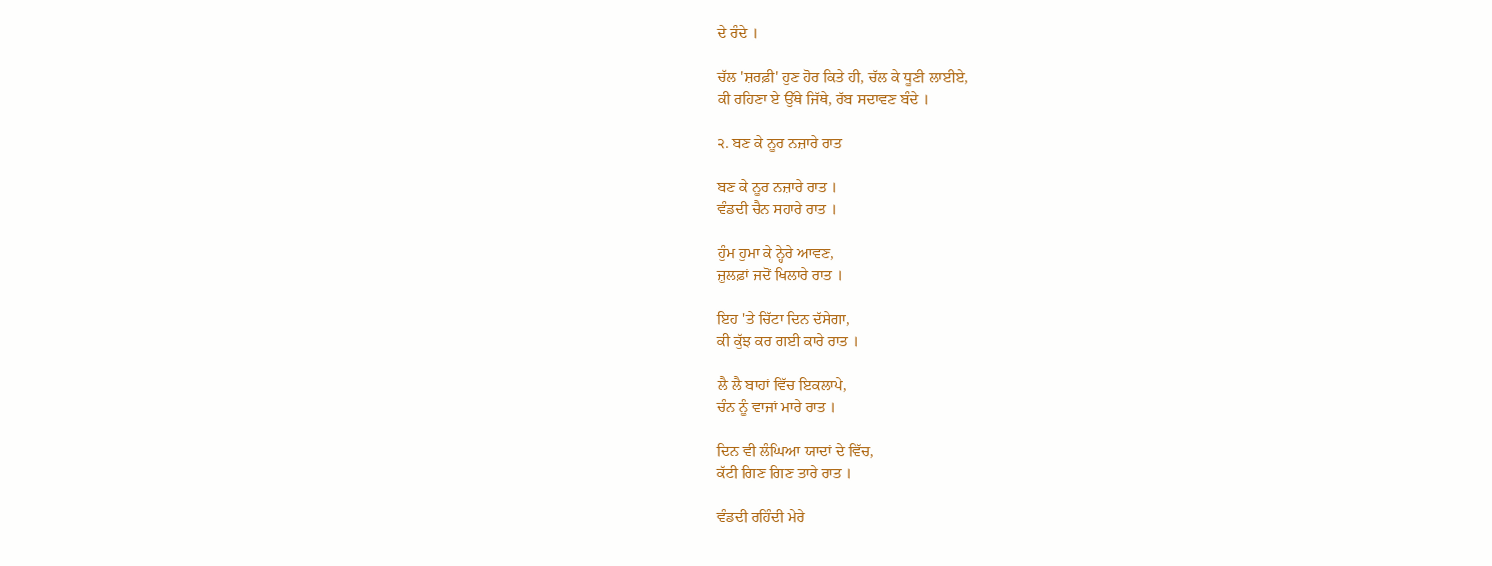ਦੇ ਰੰਦੇ ।

ਚੱਲ 'ਸ਼ਰਫ਼ੀ' ਹੁਣ ਹੋਰ ਕਿਤੇ ਹੀ, ਚੱਲ ਕੇ ਧੂਣੀ ਲਾਈਏ,
ਕੀ ਰਹਿਣਾ ਏ ਉੱਥੇ ਜਿੱਥੇ, ਰੱਬ ਸਦਾਵਣ ਬੰਦੇ ।

੨. ਬਣ ਕੇ ਨੂਰ ਨਜ਼ਾਰੇ ਰਾਤ

ਬਣ ਕੇ ਨੂਰ ਨਜ਼ਾਰੇ ਰਾਤ ।
ਵੰਡਦੀ ਚੈਨ ਸਹਾਰੇ ਰਾਤ ।

ਹੁੰਮ ਹੁਮਾ ਕੇ ਨ੍ਹੇਰੇ ਆਵਣ,
ਜ਼ੁਲਫ਼ਾਂ ਜਦੋਂ ਖਿਲਾਰੇ ਰਾਤ ।

ਇਹ 'ਤੇ ਚਿੱਟਾ ਦਿਨ ਦੱਸੇਗਾ,
ਕੀ ਕੁੱਝ ਕਰ ਗਈ ਕਾਰੇ ਰਾਤ ।

ਲੈ ਲੈ ਬਾਹਾਂ ਵਿੱਚ ਇਕਲਾਪੇ,
ਚੰਨ ਨੂੰ ਵਾਜਾਂ ਮਾਰੇ ਰਾਤ ।

ਦਿਨ ਵੀ ਲੰਘਿਆ ਯਾਦਾਂ ਦੇ ਵਿੱਚ,
ਕੱਟੀ ਗਿਣ ਗਿਣ ਤਾਰੇ ਰਾਤ ।

ਵੰਡਦੀ ਰਹਿੰਦੀ ਮੇਰੇ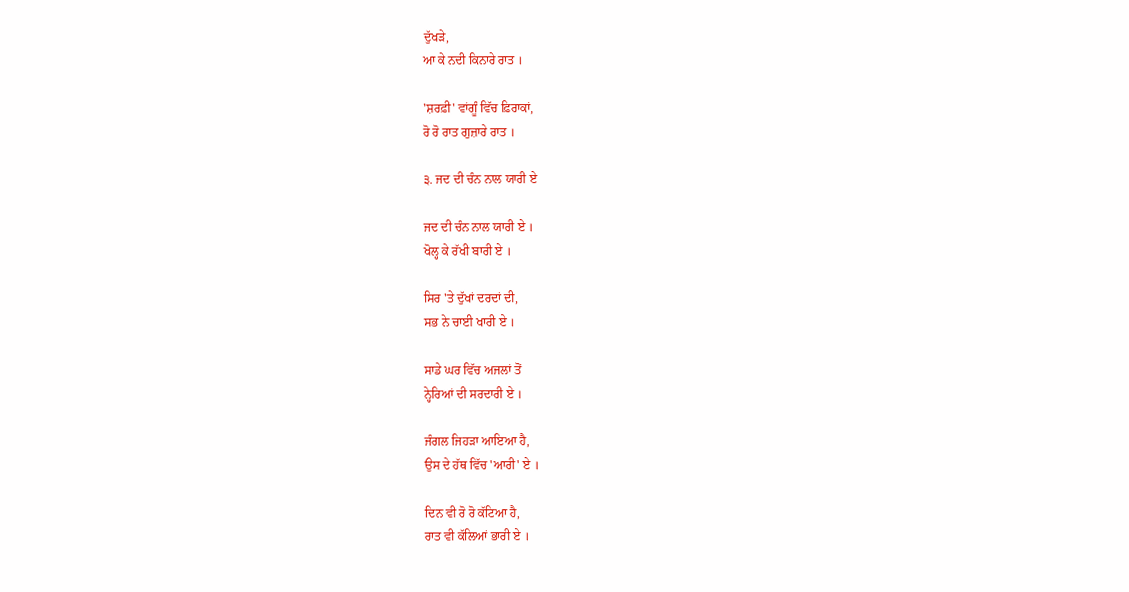ਦੁੱਖੜੇ,
ਆ ਕੇ ਨਦੀ ਕਿਨਾਰੇ ਰਾਤ ।

'ਸ਼ਰਫ਼ੀ' ਵਾਂਗੂੰ ਵਿੱਚ ਫ਼ਿਰਾਕਾਂ,
ਰੋ ਰੋ ਰਾਤ ਗੁਜ਼ਾਰੇ ਰਾਤ ।

੩. ਜਦ ਦੀ ਚੰਨ ਨਾਲ ਯਾਰੀ ਏ

ਜਦ ਦੀ ਚੰਨ ਨਾਲ ਯਾਰੀ ਏ ।
ਖੋਲ੍ਹ ਕੇ ਰੱਖੀ ਬਾਰੀ ਏ ।

ਸਿਰ 'ਤੇ ਦੁੱਖਾਂ ਦਰਦਾਂ ਦੀ,
ਸਭ ਨੇ ਚਾਈ ਖਾਰੀ ਏ ।

ਸਾਡੇ ਘਰ ਵਿੱਚ ਅਜਲਾਂ ਤੋਂ
ਨ੍ਹੇਰਿਆਂ ਦੀ ਸਰਦਾਰੀ ਏ ।

ਜੰਗਲ ਜਿਹੜਾ ਆਇਆ ਹੈ,
ਉਸ ਦੇ ਹੱਥ ਵਿੱਚ 'ਆਰੀ' ਏ ।

ਦਿਨ ਵੀ ਰੋ ਰੋ ਕੱਟਿਆ ਹੈ,
ਰਾਤ ਵੀ ਕੱਲਿਆਂ ਭਾਰੀ ਏ ।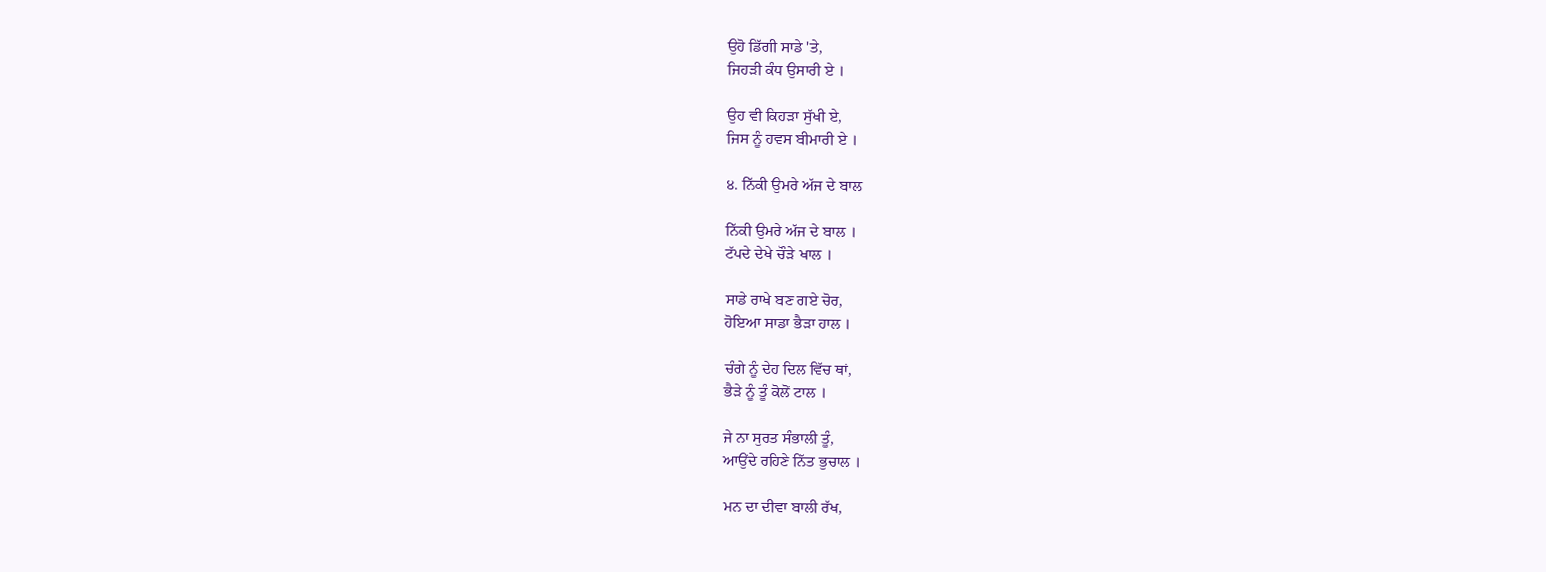ਉਹੋ ਡਿੱਗੀ ਸਾਡੇ 'ਤੇ,
ਜਿਹੜੀ ਕੰਧ ਉਸਾਰੀ ਏ ।

ਉਹ ਵੀ ਕਿਹੜਾ ਸੁੱਖੀ ਏ,
ਜਿਸ ਨੂੰ ਹਵਸ ਬੀਮਾਰੀ ਏ ।

੪. ਨਿੱਕੀ ਉਮਰੇ ਅੱਜ ਦੇ ਬਾਲ

ਨਿੱਕੀ ਉਮਰੇ ਅੱਜ ਦੇ ਬਾਲ ।
ਟੱਪਦੇ ਦੇਖੇ ਚੌੜੇ ਖਾਲ ।

ਸਾਡੇ ਰਾਖੇ ਬਣ ਗਏ ਚੋਰ,
ਹੋਇਆ ਸਾਡਾ ਭੈੜਾ ਹਾਲ ।

ਚੰਗੇ ਨੂੰ ਦੇਹ ਦਿਲ ਵਿੱਚ ਥਾਂ,
ਭੈੜੇ ਨੂੰ ਤੂੰ ਕੋਲੋਂ ਟਾਲ ।

ਜੇ ਨਾ ਸੁਰਤ ਸੰਭਾਲੀ ਤੂੰ,
ਆਉਂਦੇ ਰਹਿਣੇ ਨਿੱਤ ਭੁਚਾਲ ।

ਮਨ ਦਾ ਦੀਵਾ ਬਾਲੀ ਰੱਖ,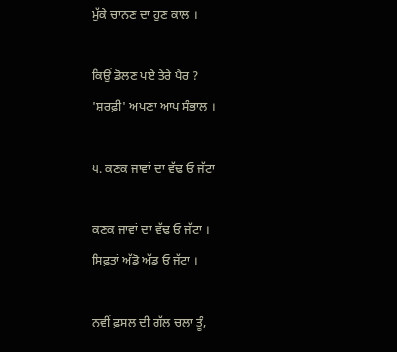ਮੁੱਕੇ ਚਾਨਣ ਦਾ ਹੁਣ ਕਾਲ ।

ਕਿਉਂ ਡੋਲਣ ਪਏ ਤੇਰੇ ਪੈਰ ?
'ਸ਼ਰਫ਼ੀ' ਅਪਣਾ ਆਪ ਸੰਭਾਲ ।

੫. ਕਣਕ ਜਾਵਾਂ ਦਾ ਵੱਢ ਓ ਜੱਟਾ

ਕਣਕ ਜਾਵਾਂ ਦਾ ਵੱਢ ਓ ਜੱਟਾ ।
ਸਿਫ਼ਤਾਂ ਅੱਡੋ ਅੱਡ ਓ ਜੱਟਾ ।

ਨਵੀਂ ਫ਼ਸਲ ਦੀ ਗੱਲ ਚਲਾ ਤੂੰ,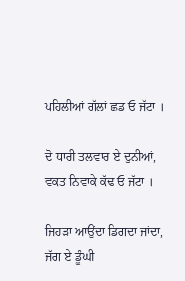ਪਹਿਲੀਆਂ ਗੱਲਾਂ ਛਡ ਓ ਜੱਟਾ ।

ਦੋ ਧਾਰੀ ਤਲਵਾਰ ਏ ਦੁਨੀਆਂ,
ਵਕਤ ਨਿਵਾਕੇ ਕੱਢ ਓ ਜੱਟਾ ।

ਜਿਹੜਾ ਆਉਂਦਾ ਡਿਗਦਾ ਜਾਂਦਾ,
ਜੱਗ ਏ ਡੂੰਘੀ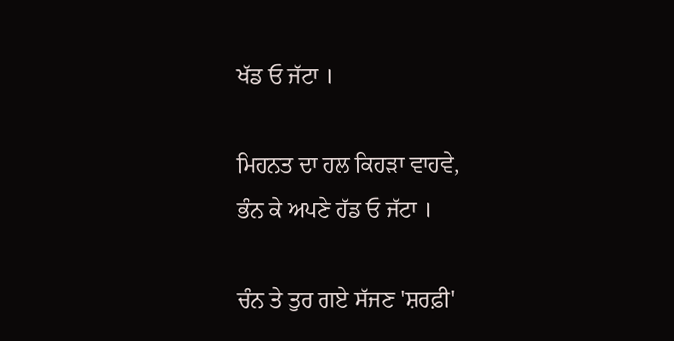ਖੱਡ ਓ ਜੱਟਾ ।

ਮਿਹਨਤ ਦਾ ਹਲ ਕਿਹੜਾ ਵਾਹਵੇ,
ਭੰਨ ਕੇ ਅਪਣੇ ਹੱਡ ਓ ਜੱਟਾ ।

ਚੰਨ ਤੇ ਤੁਰ ਗਏ ਸੱਜਣ 'ਸ਼ਰਫ਼ੀ'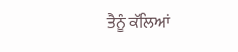ਤੈਨੂੰ ਕੱਲਿਆਂ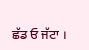ਛੱਡ ਓ ਜੱਟਾ ।